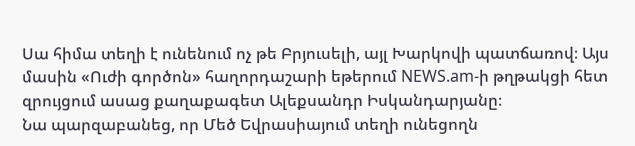Սա հիմա տեղի է ունենում ոչ թե Բրյուսելի, այլ Խարկովի պատճառով։ Այս մասին «Ուժի գործոն» հաղորդաշարի եթերում NEWS.am-ի թղթակցի հետ զրույցում ասաց քաղաքագետ Ալեքսանդր Իսկանդարյանը։
Նա պարզաբանեց, որ Մեծ Եվրասիայում տեղի ունեցողն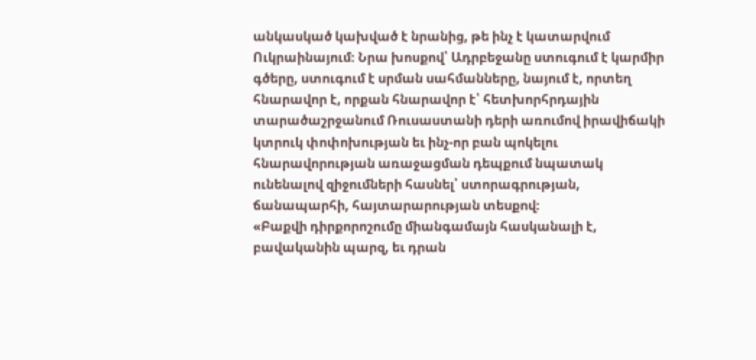անկասկած կախված է նրանից, թե ինչ է կատարվում Ուկրաինայում։ Նրա խոսքով՝ Ադրբեջանը ստուգում է կարմիր գծերը, ստուգում է սրման սահմանները, նայում է, որտեղ հնարավոր է, որքան հնարավոր է՝ հետխորհրդային տարածաշրջանում Ռուսաստանի դերի առումով իրավիճակի կտրուկ փոփոխության եւ ինչ-որ բան պոկելու հնարավորության առաջացման դեպքում նպատակ ունենալով զիջումների հասնել՝ ստորագրության, ճանապարհի, հայտարարության տեսքով։
«Բաքվի դիրքորոշումը միանգամայն հասկանալի է, բավականին պարզ, եւ դրան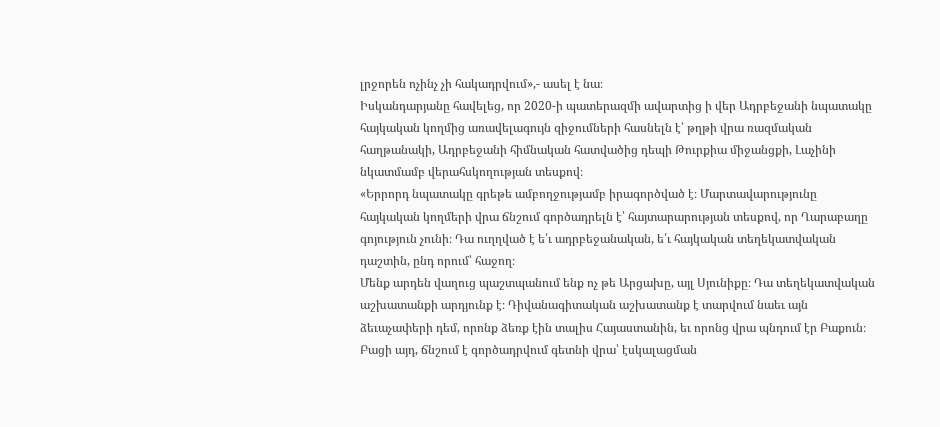լրջորեն ոչինչ չի հակադրվում»,- ասել է նա։
Իսկանդարյանը հավելեց, որ 2020-ի պատերազմի ավարտից ի վեր Ադրբեջանի նպատակը հայկական կողմից առավելագույն զիջումների հասնելն է՝ թղթի վրա ռազմական հաղթանակի, Ադրբեջանի հիմնական հատվածից դեպի Թուրքիա միջանցքի, Լաչինի նկատմամբ վերահսկողության տեսքով։
«Երրորդ նպատակը գրեթե ամբողջությամբ իրագործված է։ Մարտավարությունը հայկական կողմերի վրա ճնշում գործադրելն է՝ հայտարարության տեսքով, որ Ղարաբաղը գոյություն չունի։ Դա ուղղված է ե՛ւ ադրբեջանական, ե՛ւ հայկական տեղեկատվական դաշտին, ընդ որում՝ հաջող։
Մենք արդեն վաղուց պաշտպանում ենք ոչ թե Արցախը, այլ Սյունիքը։ Դա տեղեկատվական աշխատանքի արդյունք է։ Դիվանագիտական աշխատանք է տարվում նաեւ այն ձեւաչափերի դեմ, որոնք ձեռք էին տալիս Հայաստանին, եւ որոնց վրա պնդում էր Բաքուն։
Բացի այդ, ճնշում է գործադրվում գետնի վրա՝ էսկալացման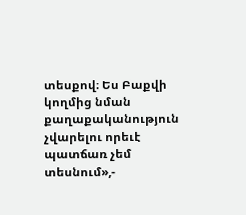տեսքով։ Ես Բաքվի կողմից նման քաղաքականություն չվարելու որեւէ պատճառ չեմ տեսնում»,-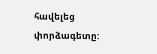հավելեց փորձագետը: